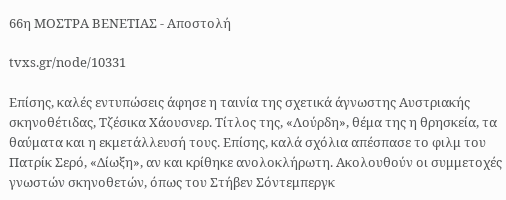66η ΜΟΣΤΡΑ ΒΕΝΕΤΙΑΣ - Αποστολή

tvxs.gr/node/10331

Επίσης, καλές εντυπώσεις άφησε η ταινία της σχετικά άγνωστης Αυστριακής σκηνοθέτιδας, Τζέσικα Χάουσνερ. Τίτλος της, «Λούρδη», θέμα της η θρησκεία, τα θαύματα και η εκμετάλλευσή τους. Επίσης, καλά σχόλια απέσπασε το φιλμ του Πατρίκ Σερό, «Δίωξη», αν και κρίθηκε ανολοκλήρωτη. Ακολουθούν οι συμμετοχές γνωστών σκηνοθετών, όπως του Στήβεν Σόντεμπεργκ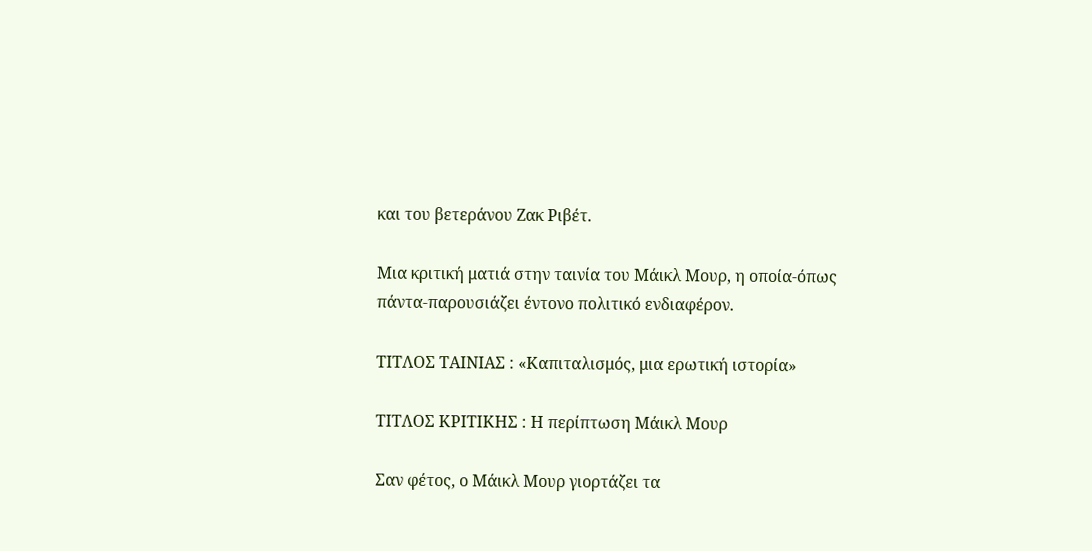και του βετεράνου Ζακ Ριβέτ.

Μια κριτική ματιά στην ταινία του Μάικλ Μουρ, η οποία-όπως πάντα-παρουσιάζει έντονο πολιτικό ενδιαφέρον.

ΤΙΤΛΟΣ ΤΑΙΝΙΑΣ : «Καπιταλισμός, μια ερωτική ιστορία»

ΤΙΤΛΟΣ ΚΡΙΤΙΚΗΣ : Η περίπτωση Μάικλ Μουρ

Σαν φέτος, ο Μάικλ Μουρ γιορτάζει τα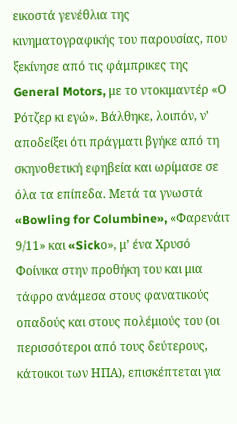εικοστά γενέθλια της κινηματογραφικής του παρουσίας, που ξεκίνησε από τις φάμπρικες της General Motors, με το ντοκιμαντέρ «Ο Ρότζερ κι εγώ». Βάλθηκε, λοιπόν, ν’ αποδείξει ότι πράγματι βγήκε από τη σκηνοθετική εφηβεία και ωρίμασε σε όλα τα επίπεδα. Μετά τα γνωστά «Bowling for Columbine», «Φαρενάιτ 9/11» και «Sickο», μ’ ένα Χρυσό Φοίνικα στην προθήκη του και μια τάφρο ανάμεσα στους φανατικούς οπαδούς και στους πολέμιούς του (οι περισσότεροι από τους δεύτερους, κάτοικοι των ΗΠΑ), επισκέπτεται για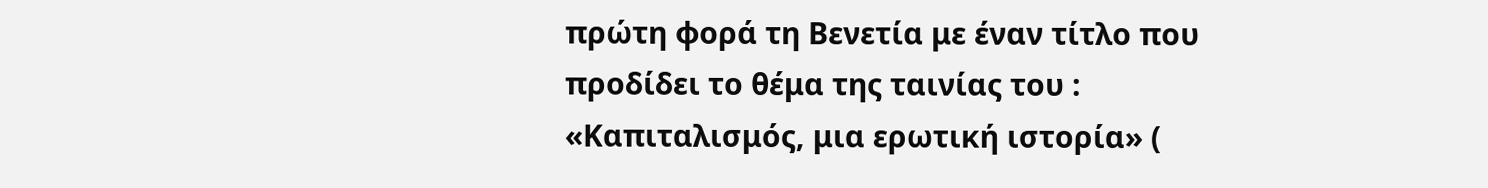πρώτη φορά τη Βενετία με έναν τίτλο που προδίδει το θέμα της ταινίας του : «Καπιταλισμός, μια ερωτική ιστορία» (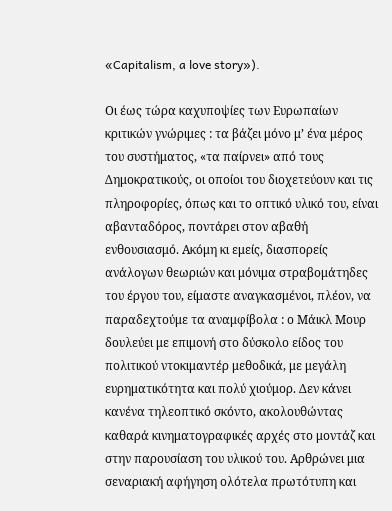«Capitalism, a love story»).

Οι έως τώρα καχυποψίες των Ευρωπαίων κριτικών γνώριμες : τα βάζει μόνο μ’ ένα μέρος του συστήματος, «τα παίρνει» από τους Δημοκρατικούς, οι οποίοι του διοχετεύουν και τις πληροφορίες, όπως και το οπτικό υλικό του, είναι αβανταδόρος, ποντάρει στον αβαθή ενθουσιασμό. Ακόμη κι εμείς, διασπορείς ανάλογων θεωριών και μόνιμα στραβομάτηδες του έργου του, είμαστε αναγκασμένοι, πλέον, να παραδεχτούμε τα αναμφίβολα : ο Μάικλ Μουρ δουλεύει με επιμονή στο δύσκολο είδος του πολιτικού ντοκιμαντέρ μεθοδικά, με μεγάλη ευρηματικότητα και πολύ χιούμορ. Δεν κάνει κανένα τηλεοπτικό σκόντο, ακολουθώντας καθαρά κινηματογραφικές αρχές στο μοντάζ και στην παρουσίαση του υλικού του. Αρθρώνει μια σεναριακή αφήγηση ολότελα πρωτότυπη και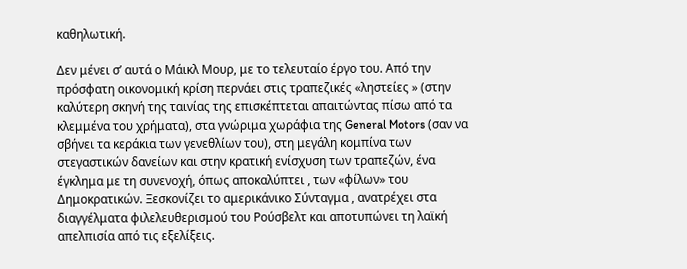καθηλωτική.

Δεν μένει σ’ αυτά ο Μάικλ Μουρ, με το τελευταίο έργο του. Από την πρόσφατη οικονομική κρίση περνάει στις τραπεζικές «ληστείες » (στην καλύτερη σκηνή της ταινίας της επισκέπτεται απαιτώντας πίσω από τα κλεμμένα του χρήματα), στα γνώριμα χωράφια της General Motors (σαν να σβήνει τα κεράκια των γενεθλίων του), στη μεγάλη κομπίνα των στεγαστικών δανείων και στην κρατική ενίσχυση των τραπεζών, ένα έγκλημα με τη συνενοχή, όπως αποκαλύπτει , των «φίλων» του Δημοκρατικών. Ξεσκονίζει το αμερικάνικο Σύνταγμα , ανατρέχει στα διαγγέλματα φιλελευθερισμού του Ρούσβελτ και αποτυπώνει τη λαϊκή απελπισία από τις εξελίξεις.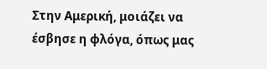Στην Αμερική, μοιάζει να έσβησε η φλόγα, όπως μας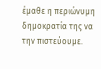έμαθε η περιώνυμη δημοκρατία της να την πιστεύουμε.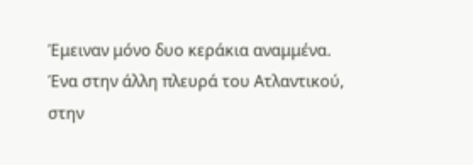Έμειναν μόνο δυο κεράκια αναμμένα. Ένα στην άλλη πλευρά του Ατλαντικού, στην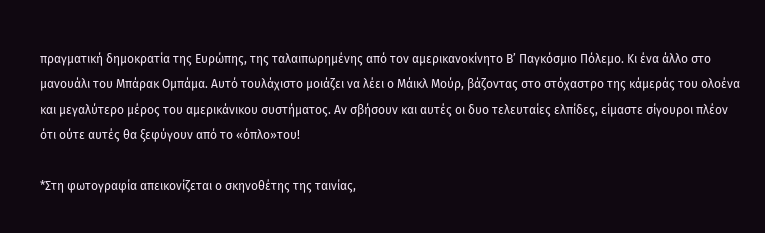πραγματική δημοκρατία της Ευρώπης, της ταλαιπωρημένης από τον αμερικανοκίνητο Β’ Παγκόσμιο Πόλεμο. Κι ένα άλλο στο μανουάλι του Μπάρακ Ομπάμα. Αυτό τουλάχιστο μοιάζει να λέει ο Μάικλ Μούρ, βάζοντας στο στόχαστρο της κάμεράς του ολοένα και μεγαλύτερο μέρος του αμερικάνικου συστήματος. Αν σβήσουν και αυτές οι δυο τελευταίες ελπίδες, είμαστε σίγουροι πλέον ότι ούτε αυτές θα ξεφύγουν από το «όπλο»του!

*Στη φωτογραφία απεικονίζεται ο σκηνοθέτης της ταινίας,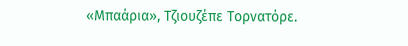«Μπαάρια», Τζιουζέπε Τορνατόρε.